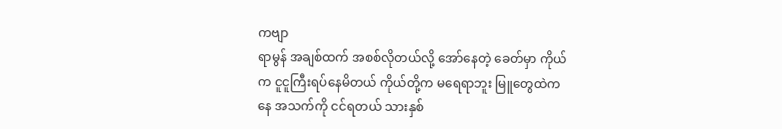ကဗျာ
ရာမွန် အချစ်ထက် အစစ်လိုတယ်လို့ အော်နေတဲ့ ခေတ်မှာ ကိုယ်က ငူငူကြီးရပ်နေမိတယ် ကိုယ်တို့က မရေရာဘူး မြူတွေထဲကနေ အသက်ကို ငင်ရတယ် သားနှစ်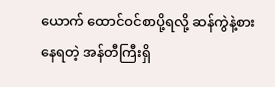ယောက် ထောင်ဝင်စာပို့ရလို့ ဆန်ကွဲနဲ့စားနေရတဲ့ အန်တီကြီးရှိ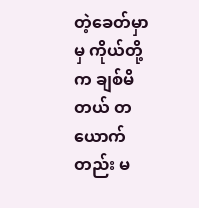တဲ့ခေတ်မှာမှ ကိုယ်တို့က ချစ်မိတယ် တယောက်တည်း မ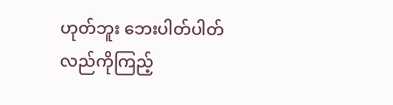ဟုတ်ဘူး ဘေးပါတ်ပါတ်လည်ကိုကြည့်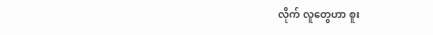လိုက် လူတွေဟာ စူး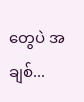တွေပဲ အချစ်...